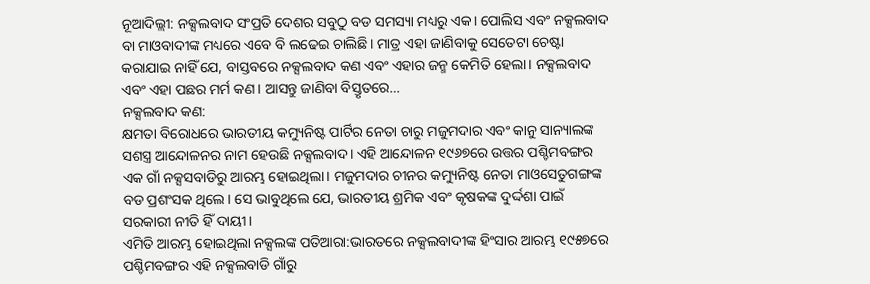ନୂଆଦିଲ୍ଲୀ: ନକ୍ସଲବାଦ ସଂପ୍ରତି ଦେଶର ସବୁଠୁ ବଡ ସମସ୍ୟା ମଧ୍ୟରୁ ଏକ। ପୋଲିସ ଏବଂ ନକ୍ସଲବାଦ ବା ମାଓବାଦୀଙ୍କ ମଧ୍ୟରେ ଏବେ ବି ଲଢେଇ ଚାଲିଛି। ମାତ୍ର ଏହା ଜାଣିବାକୁ ସେତେଟା ଚେଷ୍ଟା କରାଯାଇ ନାହିଁ ଯେ, ବାସ୍ତବରେ ନକ୍ସଲବାଦ କଣ ଏବଂ ଏହାର ଜନ୍ମ କେମିତି ହେଲା। ନକ୍ସଲବାଦ ଏବଂ ଏହା ପଛର ମର୍ମ କଣ। ଆସନ୍ତୁ ଜାଣିବା ବିସ୍ତୃତରେ…
ନକ୍ସଲବାଦ କଣ:
କ୍ଷମତା ବିରୋଧରେ ଭାରତୀୟ କମ୍ୟୁନିଷ୍ଟ ପାର୍ଟିର ନେତା ଚାରୁ ମଜୁମଦାର ଏବଂ କାନୁ ସାନ୍ୟାଲଙ୍କ ସଶସ୍ତ୍ର ଆନ୍ଦୋଳନର ନାମ ହେଉଛି ନକ୍ସଲବାଦ। ଏହି ଆନ୍ଦୋଳନ ୧୯୬୭ରେ ଉତ୍ତର ପଶ୍ଚିମବଙ୍ଗର ଏକ ଗାଁ ନକ୍ସସବାଡିରୁ ଆରମ୍ଭ ହୋଇଥିଲା। ମଜୁମଦାର ଚୀନର କମ୍ୟୁନିଷ୍ଟ ନେତା ମାଓସେତୁଗଙ୍ଗଙ୍କ ବଡ ପ୍ରଶଂସକ ଥିଲେ। ସେ ଭାବୁଥିଲେ ଯେ, ଭାରତୀୟ ଶ୍ରମିକ ଏବଂ କୃଷକଙ୍କ ଦୁର୍ଦ୍ଦଶା ପାଇଁ ସରକାରୀ ନୀତି ହିଁ ଦାୟୀ।
ଏମିତି ଆରମ୍ଭ ହୋଇଥିଲା ନକ୍ସଲଙ୍କ ପତିଆରା:ଭାରତରେ ନକ୍ସଲବାଦୀଙ୍କ ହିଂସାର ଆରମ୍ଭ ୧୯୫୭ରେ ପଶ୍ଚିମବଙ୍ଗର ଏହି ନକ୍ସଲବାଡି ଗାଁରୁ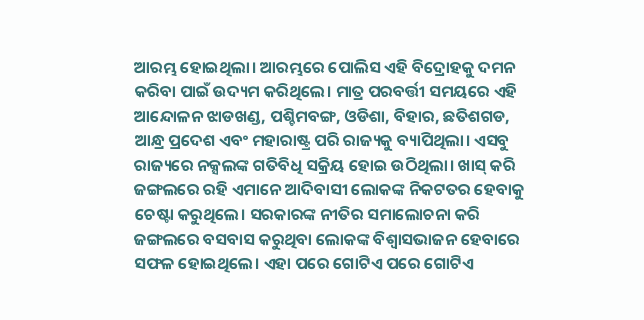ଆରମ୍ଭ ହୋଇଥିଲା। ଆରମ୍ଭରେ ପୋଲିସ ଏହି ବିଦ୍ରୋହକୁ ଦମନ କରିବା ପାଇଁ ଉଦ୍ୟମ କରିଥିଲେ। ମାତ୍ର ପରବର୍ତ୍ତୀ ସମୟରେ ଏହି ଆନ୍ଦୋଳନ ଝାଡଖଣ୍ଡ, ପଶ୍ଚିମବଙ୍ଗ, ଓଡିଶା, ବିହାର, ଛତିଶଗଡ, ଆନ୍ଧ୍ର ପ୍ରଦେଶ ଏବଂ ମହାରାଷ୍ଟ୍ର ପରି ରାଜ୍ୟକୁ ବ୍ୟାପିଥିଲା। ଏସବୁ ରାଜ୍ୟରେ ନକ୍ସଲଙ୍କ ଗତିବିଧି ସକ୍ରିୟ ହୋଇ ଉଠିଥିଲା। ଖାସ୍ କରି ଜଙ୍ଗଲରେ ରହି ଏମାନେ ଆଦିବାସୀ ଲୋକଙ୍କ ନିକଟତର ହେବାକୁ ଚେଷ୍ଟା କରୁଥିଲେ। ସରକାରଙ୍କ ନୀତିର ସମାଲୋଚନା କରି ଜଙ୍ଗଲରେ ବସବାସ କରୁଥିବା ଲୋକଙ୍କ ବିଶ୍ଵାସଭାଜନ ହେବାରେ ସଫଳ ହୋଇଥିଲେ। ଏହା ପରେ ଗୋଟିଏ ପରେ ଗୋଟିଏ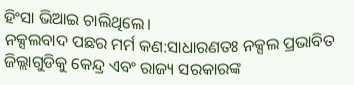ହିଂସା ଭିଆଇ ଚାଲିଥିଲେ।
ନକ୍ସଲବାଦ ପଛର ମର୍ମ କଣ:ସାଧାରଣତଃ ନକ୍ସଲ ପ୍ରଭାବିତ ଜିଲ୍ଲାଗୁଡିକୁ କେନ୍ଦ୍ର ଏବଂ ରାଜ୍ୟ ସରକାରଙ୍କ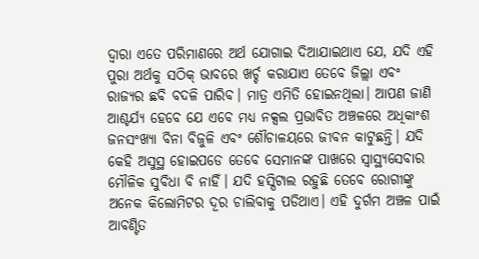ଦ୍ଵାରା ଏତେ ପରିମାଣରେ ଅର୍ଥ ଯୋଗାଇ ଦିଆଯାଇଥାଏ ଯେ, ଯଦି ଏହି ପୁରା ଅର୍ଥକୁ ସଠିକ୍ ଭାବରେ ଖର୍ଚ୍ଚ କରାଯାଏ ତେବେ ଜିଲ୍ଲା ଏବଂ ରାଜ୍ୟର ଛବି ବଦଳି ପାରିବ। ମାତ୍ର ଏମିତି ହୋଇନଥିଲା। ଆପଣ ଜାଣି ଆଶ୍ଚର୍ଯ୍ୟ ହେବେ ଯେ ଏବେ ମଧ୍ୟ ନକ୍ସଲ ପ୍ରଭାବିତ ଅଞ୍ଚଳରେ ଅଧିକାଂଶ ଜନସଂଖ୍ୟା ବିନା ବିଜୁଳି ଏବଂ ଶୌଚାଳୟରେ ଜୀବନ କାଟୁଛନ୍ତି। ଯଦି କେହି ଅସୁସ୍ଥ ହୋଇପଡେ ତେବେ ସେମାନଙ୍କ ପାଖରେ ସ୍ଵାସ୍ଥ୍ୟସେବାର ମୌଳିକ ସୁବିଧା ବି ନାହିଁ। ଯଦି ହସ୍ପିଟାଲ ରହୁଛି ତେବେ ରୋଗୀଙ୍କୁ ଅନେକ କିଲୋମିଟର ଦୂର ଚାଲିବାକୁ ପଡିଥାଏ। ଏହି ଦୁର୍ଗମ ଅଞ୍ଚଳ ପାଇଁ ଆବଣ୍ଟିତ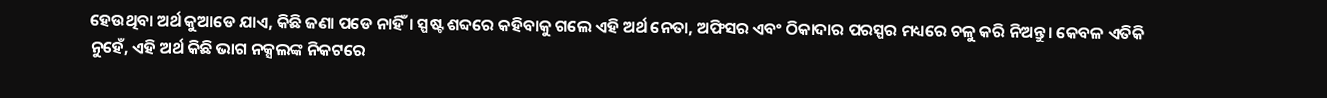ହେଉଥିବା ଅର୍ଥ କୁଆଡେ ଯାଏ, କିଛି ଜଣା ପଡେ ନାହିଁ। ସ୍ପଷ୍ଟ ଶବ୍ଦରେ କହିବାକୁ ଗଲେ ଏହି ଅର୍ଥ ନେତା, ଅଫିସର ଏବଂ ଠିକାଦାର ପରସ୍ପର ମଧ୍ୟରେ ଚଳୁ କରି ନିଅନ୍ତୁ। କେବଳ ଏତିକି ନୁହେଁ, ଏହି ଅର୍ଥ କିଛି ଭାଗ ନକ୍ସଲଙ୍କ ନିକଟରେ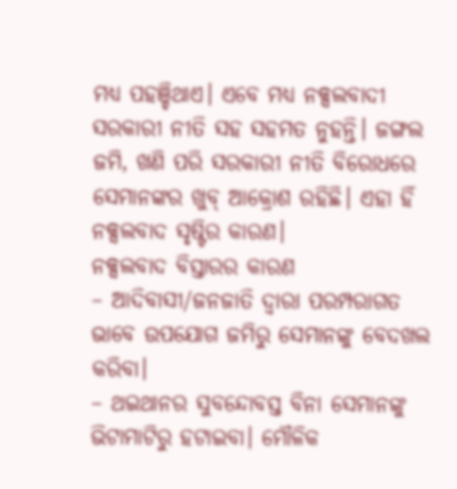ମଧ୍ୟ ପହଞ୍ଚିଥାଏ। ଏବେ ମଧ୍ୟ ନକ୍ସଲବାଦୀ ସରକାରୀ ନୀତି ସହ ସହମତ ନୁହନ୍ତି। ଜଙ୍ଗଲ ଜମି, ଖଣି ପରି ସରକାରୀ ନୀତି ବିରୋଧରେ ସେମାନଙ୍କର ଖୁବ୍ ଆକ୍ରୋଶ ରହିଛି। ଏହା ହିଁ ନକ୍ସଲବାଦ ସୃଷ୍ଟିର କାରଣ।
ନକ୍ସଲବାଦ ବିସ୍ତାରର କାରଣ
– ଆଦିବାସୀ/ଜନଜାତି ଦ୍ଵାରା ପରମ୍ପରାଗତ ଭାବେ ଉପଯୋଗ ଜମିରୁ ସେମାନଙ୍କୁ ବେଦଖଲ କରିବା।
– ଥଇଥାନର ସୁବନ୍ଦୋବସ୍ତ ବିନା ସେମାନଙ୍କୁ ଭିଟାମାଟିରୁ ହଟାଇବା। ମୌଳିକ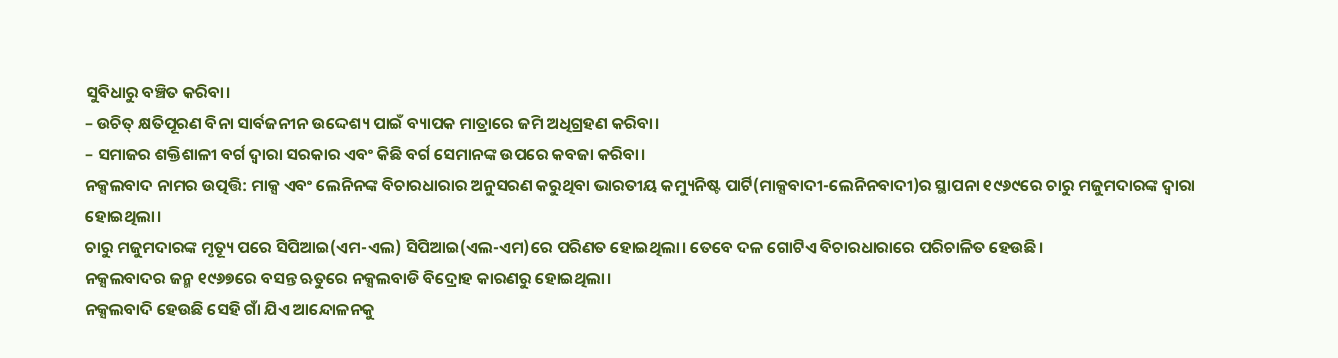ସୁବିଧାରୁ ବଞ୍ଚିତ କରିବା।
– ଉଚିତ୍ କ୍ଷତିପୂରଣ ବିନା ସାର୍ବଜନୀନ ଉଦ୍ଦେଶ୍ୟ ପାଇଁ ବ୍ୟାପକ ମାତ୍ରାରେ ଜମି ଅଧିଗ୍ରହଣ କରିବା।
– ସମାଜର ଶକ୍ତିଶାଳୀ ବର୍ଗ ଦ୍ଵାରା ସରକାର ଏବଂ କିଛି ବର୍ଗ ସେମାନଙ୍କ ଉପରେ କବଜା କରିବା।
ନକ୍ସଲବାଦ ନାମର ଉତ୍ପତ୍ତି: ମାକ୍ସ ଏବଂ ଲେନିନଙ୍କ ବିଚାରଧାରାର ଅନୁସରଣ କରୁଥିବା ଭାରତୀୟ କମ୍ୟୁନିଷ୍ଟ ପାର୍ଟି(ମାକ୍ସବାଦୀ-ଲେନିନବାଦୀ)ର ସ୍ଥାପନା ୧୯୬୯ରେ ଚାରୁ ମଜୁମଦାରଙ୍କ ଦ୍ଵାରା ହୋଇଥିଲା।
ଚାରୁ ମଜୁମଦାରଙ୍କ ମୃତ୍ୟୂ ପରେ ସିପିଆଇ(ଏମ-ଏଲ) ସିପିଆଇ(ଏଲ-ଏମ)ରେ ପରିଣତ ହୋଇଥିଲା। ତେବେ ଦଳ ଗୋଟିଏ ବିଚାରଧାରାରେ ପରିଚାଳିତ ହେଉଛି।
ନକ୍ସଲବାଦର ଜନ୍ମ ୧୯୬୭ରେ ବସନ୍ତ ଋତୁରେ ନକ୍ସଲବାଡି ବିଦ୍ରୋହ କାରଣରୁ ହୋଇଥିଲା।
ନକ୍ସଲବାଦି ହେଉଛି ସେହି ଗାଁ ଯିଏ ଆନ୍ଦୋଳନକୁ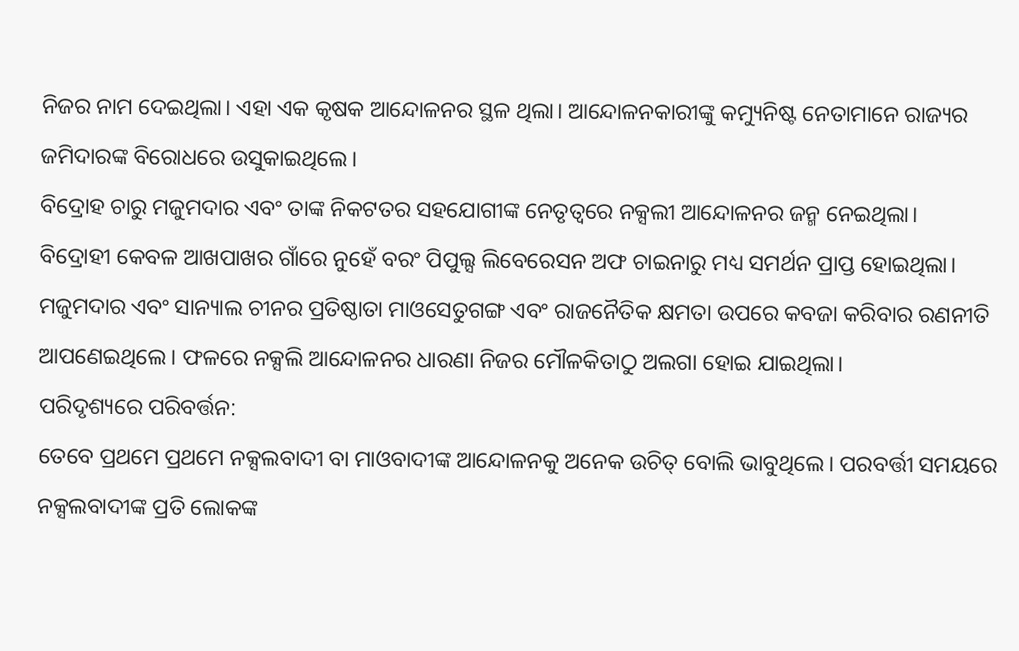ନିଜର ନାମ ଦେଇଥିଲା। ଏହା ଏକ କୃଷକ ଆନ୍ଦୋଳନର ସ୍ଥଳ ଥିଲା। ଆନ୍ଦୋଳନକାରୀଙ୍କୁ କମ୍ୟୁନିଷ୍ଟ ନେତାମାନେ ରାଜ୍ୟର ଜମିଦାରଙ୍କ ବିରୋଧରେ ଉସୁକାଇଥିଲେ।
ବିଦ୍ରୋହ ଚାରୁ ମଜୁମଦାର ଏବଂ ତାଙ୍କ ନିକଟତର ସହଯୋଗୀଙ୍କ ନେତୃତ୍ଵରେ ନକ୍ସଲୀ ଆନ୍ଦୋଳନର ଜନ୍ମ ନେଇଥିଲା।
ବିଦ୍ରୋହୀ କେବଳ ଆଖପାଖର ଗାଁରେ ନୁହେଁ ବରଂ ପିପୁଲ୍ସ ଲିବେରେସନ ଅଫ ଚାଇନାରୁ ମଧ୍ୟ ସମର୍ଥନ ପ୍ରାପ୍ତ ହୋଇଥିଲା।
ମଜୁମଦାର ଏବଂ ସାନ୍ୟାଲ ଚୀନର ପ୍ରତିଷ୍ଠାତା ମାଓସେତୁଗଙ୍ଗ ଏବଂ ରାଜନୈତିକ କ୍ଷମତା ଉପରେ କବଜା କରିବାର ରଣନୀତି ଆପଣେଇଥିଲେ। ଫଳରେ ନକ୍ସଲି ଆନ୍ଦୋଳନର ଧାରଣା ନିଜର ମୌଳକିତାଠୁ ଅଲଗା ହୋଇ ଯାଇଥିଲା।
ପରିଦୃଶ୍ୟରେ ପରିବର୍ତ୍ତନ:
ତେବେ ପ୍ରଥମେ ପ୍ରଥମେ ନକ୍ସଲବାଦୀ ବା ମାଓବାଦୀଙ୍କ ଆନ୍ଦୋଳନକୁ ଅନେକ ଉଚିତ୍ ବୋଲି ଭାବୁଥିଲେ। ପରବର୍ତ୍ତୀ ସମୟରେ ନକ୍ସଲବାଦୀଙ୍କ ପ୍ରତି ଲୋକଙ୍କ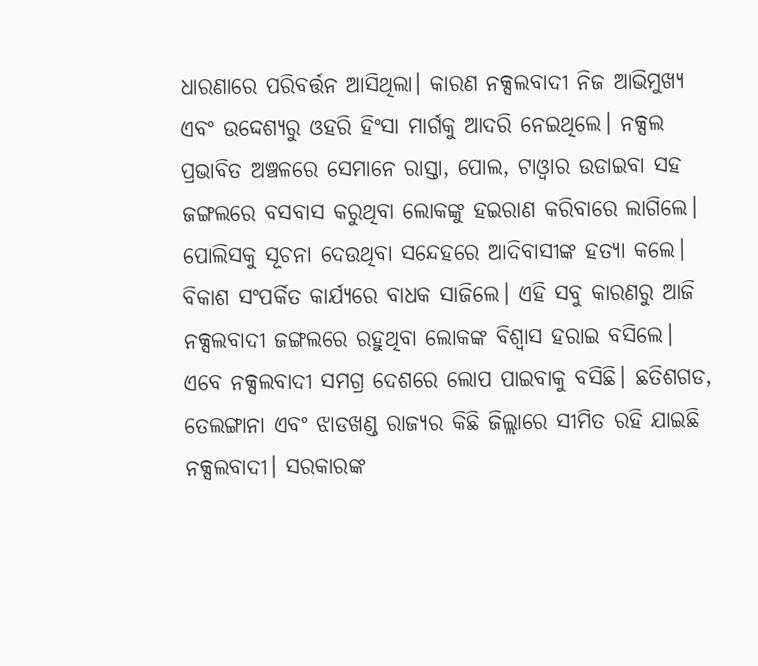ଧାରଣାରେ ପରିବର୍ତ୍ତନ ଆସିଥିଲା। କାରଣ ନକ୍ସଲବାଦୀ ନିଜ ଆଭିମୁଖ୍ୟ ଏବଂ ଉଦ୍ଦେଶ୍ୟରୁ ଓହରି ହିଂସା ମାର୍ଗକୁ ଆଦରି ନେଇଥିଲେ। ନକ୍ସଲ ପ୍ରଭାବିତ ଅଞ୍ଚଳରେ ସେମାନେ ରାସ୍ତା, ପୋଲ, ଟାଓ୍ଵାର ଉଡାଇବା ସହ ଜଙ୍ଗଲରେ ବସବାସ କରୁଥିବା ଲୋକଙ୍କୁ ହଇରାଣ କରିବାରେ ଲାଗିଲେ। ପୋଲିସକୁ ସୂଚନା ଦେଉଥିବା ସନ୍ଦେହରେ ଆଦିବାସୀଙ୍କ ହତ୍ୟା କଲେ। ବିକାଶ ସଂପର୍କିତ କାର୍ଯ୍ୟରେ ବାଧକ ସାଜିଲେ। ଏହି ସବୁ କାରଣରୁ ଆଜି ନକ୍ସଲବାଦୀ ଜଙ୍ଗଲରେ ରହୁଥିବା ଲୋକଙ୍କ ବିଶ୍ଵାସ ହରାଇ ବସିଲେ। ଏବେ ନକ୍ସଲବାଦୀ ସମଗ୍ର ଦେଶରେ ଲୋପ ପାଇବାକୁ ବସିଛି। ଛତିଶଗଡ, ତେଲଙ୍ଗାନା ଏବଂ ଝାଡଖଣ୍ଡ ରାଜ୍ୟର କିଛି ଜିଲ୍ଲାରେ ସୀମିତ ରହି ଯାଇଛି ନକ୍ସଲବାଦୀ। ସରକାରଙ୍କ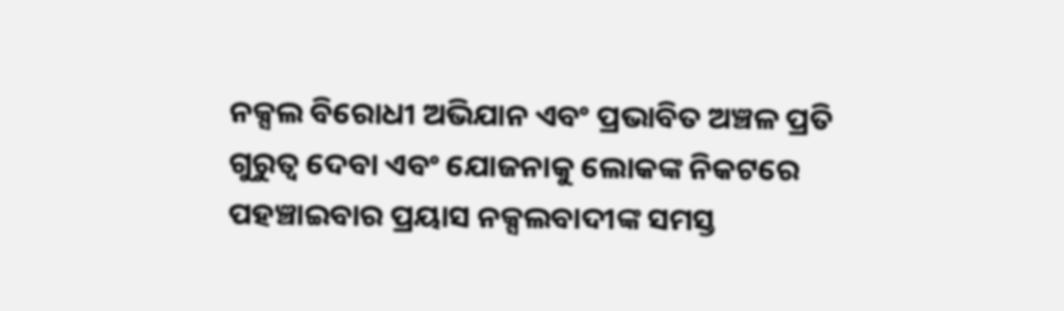ନକ୍ସଲ ବିରୋଧୀ ଅଭିଯାନ ଏବଂ ପ୍ରଭାବିତ ଅଞ୍ଚଳ ପ୍ରତି ଗୁରୁତ୍ଵ ଦେବା ଏବଂ ଯୋଜନାକୁ ଲୋକଙ୍କ ନିକଟରେ ପହଞ୍ଚାଇବାର ପ୍ରୟାସ ନକ୍ସଲବାଦୀଙ୍କ ସମସ୍ତ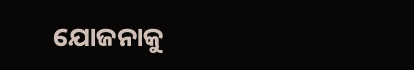ଯୋଜନାକୁ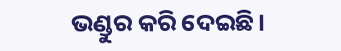ଭଣ୍ଡୁର କରି ଦେଇଛି।